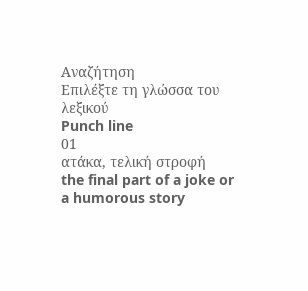Αναζήτηση
Επιλέξτε τη γλώσσα του λεξικού
Punch line
01
ατάκα, τελική στροφή
the final part of a joke or a humorous story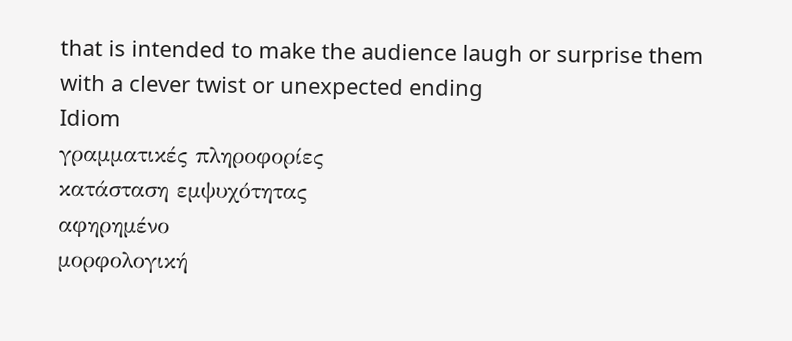that is intended to make the audience laugh or surprise them with a clever twist or unexpected ending
Idiom
γραμματικές πληροφορίες
κατάσταση εμψυχότητας
αφηρημένο
μορφολογική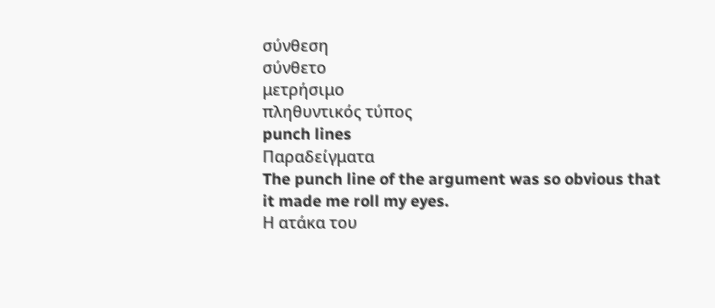σύνθεση
σύνθετο
μετρήσιμο
πληθυντικός τύπος
punch lines
Παραδείγματα
The punch line of the argument was so obvious that it made me roll my eyes.
Η ατάκα του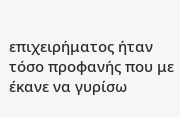επιχειρήματος ήταν τόσο προφανής που με έκανε να γυρίσω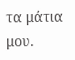τα μάτια μου.